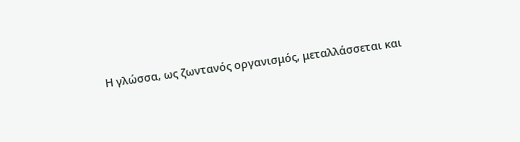Η γλώσσα, ως ζωντανός οργανισμός, μεταλλάσσεται και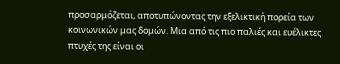προσαρμόζεται, αποτυπώνοντας την εξελικτική πορεία των κοινωνικών μας δομών. Μια από τις πιο παλιές και ευέλικτες πτυχές της είναι οι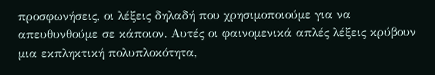προσφωνήσεις, οι λέξεις δηλαδή που χρησιμοποιούμε για να απευθυνθούμε σε κάποιον. Αυτές οι φαινομενικά απλές λέξεις κρύβουν μια εκπληκτική πολυπλοκότητα,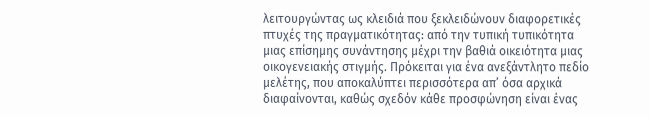λειτουργώντας ως κλειδιά που ξεκλειδώνουν διαφορετικές πτυχές της πραγματικότητας: από την τυπική τυπικότητα μιας επίσημης συνάντησης μέχρι την βαθιά οικειότητα μιας οικογενειακής στιγμής. Πρόκειται για ένα ανεξάντλητο πεδίο μελέτης, που αποκαλύπτει περισσότερα απ’ όσα αρχικά διαφαίνονται, καθώς σχεδόν κάθε προσφώνηση είναι ένας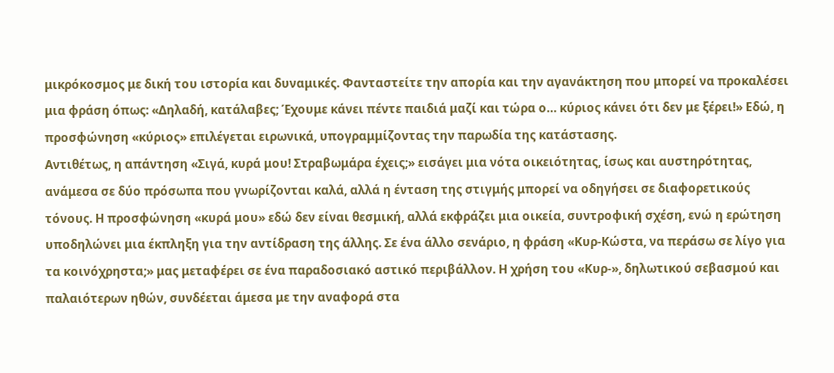μικρόκοσμος με δική του ιστορία και δυναμικές. Φανταστείτε την απορία και την αγανάκτηση που μπορεί να προκαλέσει μια φράση όπως: «Δηλαδή, κατάλαβες; Έχουμε κάνει πέντε παιδιά μαζί και τώρα ο… κύριος κάνει ότι δεν με ξέρει!» Εδώ, η προσφώνηση «κύριος» επιλέγεται ειρωνικά, υπογραμμίζοντας την παρωδία της κατάστασης.
Αντιθέτως, η απάντηση «Σιγά, κυρά μου! Στραβωμάρα έχεις;» εισάγει μια νότα οικειότητας, ίσως και αυστηρότητας, ανάμεσα σε δύο πρόσωπα που γνωρίζονται καλά, αλλά η ένταση της στιγμής μπορεί να οδηγήσει σε διαφορετικούς τόνους. Η προσφώνηση «κυρά μου» εδώ δεν είναι θεσμική, αλλά εκφράζει μια οικεία, συντροφική σχέση, ενώ η ερώτηση υποδηλώνει μια έκπληξη για την αντίδραση της άλλης. Σε ένα άλλο σενάριο, η φράση «Κυρ-Κώστα, να περάσω σε λίγο για τα κοινόχρηστα;» μας μεταφέρει σε ένα παραδοσιακό αστικό περιβάλλον. Η χρήση του «Κυρ-», δηλωτικού σεβασμού και παλαιότερων ηθών, συνδέεται άμεσα με την αναφορά στα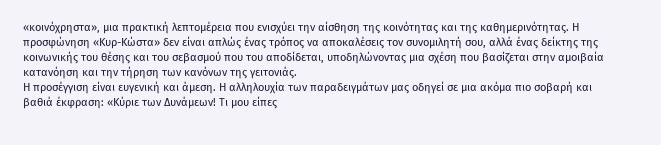«κοινόχρηστα», μια πρακτική λεπτομέρεια που ενισχύει την αίσθηση της κοινότητας και της καθημερινότητας. Η προσφώνηση «Κυρ-Κώστα» δεν είναι απλώς ένας τρόπος να αποκαλέσεις τον συνομιλητή σου, αλλά ένας δείκτης της κοινωνικής του θέσης και του σεβασμού που του αποδίδεται, υποδηλώνοντας μια σχέση που βασίζεται στην αμοιβαία κατανόηση και την τήρηση των κανόνων της γειτονιάς.
Η προσέγγιση είναι ευγενική και άμεση. Η αλληλουχία των παραδειγμάτων μας οδηγεί σε μια ακόμα πιο σοβαρή και βαθιά έκφραση: «Κύριε των Δυνάμεων! Τι μου είπες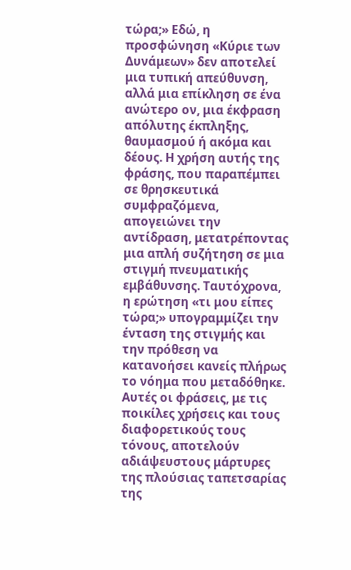τώρα;» Εδώ, η προσφώνηση «Κύριε των Δυνάμεων» δεν αποτελεί μια τυπική απεύθυνση, αλλά μια επίκληση σε ένα ανώτερο ον, μια έκφραση απόλυτης έκπληξης, θαυμασμού ή ακόμα και δέους. Η χρήση αυτής της φράσης, που παραπέμπει σε θρησκευτικά συμφραζόμενα, απογειώνει την αντίδραση, μετατρέποντας μια απλή συζήτηση σε μια στιγμή πνευματικής εμβάθυνσης. Ταυτόχρονα, η ερώτηση «τι μου είπες τώρα;» υπογραμμίζει την ένταση της στιγμής και την πρόθεση να κατανοήσει κανείς πλήρως το νόημα που μεταδόθηκε. Αυτές οι φράσεις, με τις ποικίλες χρήσεις και τους διαφορετικούς τους τόνους, αποτελούν αδιάψευστους μάρτυρες της πλούσιας ταπετσαρίας της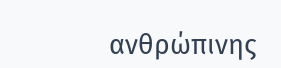ανθρώπινης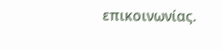επικοινωνίας.